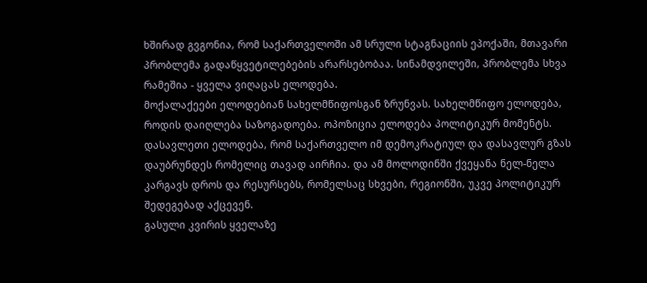ხშირად გვგონია, რომ საქართველოში ამ სრული სტაგნაციის ეპოქაში, მთავარი პრობლემა გადაწყვეტილებების არარსებობაა. სინამდვილეში, პრობლემა სხვა რამეშია - ყველა ვიღაცას ელოდება.
მოქალაქეები ელოდებიან სახელმწიფოსგან ზრუნვას. სახელმწიფო ელოდება, როდის დაიღლება საზოგადოება. ოპოზიცია ელოდება პოლიტიკურ მომენტს. დასავლეთი ელოდება, რომ საქართველო იმ დემოკრატიულ და დასავლურ გზას დაუბრუნდეს რომელიც თავად აირჩია. და ამ მოლოდინში ქვეყანა ნელ-ნელა კარგავს დროს და რესურსებს, რომელსაც სხვები, რეგიონში, უკვე პოლიტიკურ შედეგებად აქცევენ.
გასული კვირის ყველაზე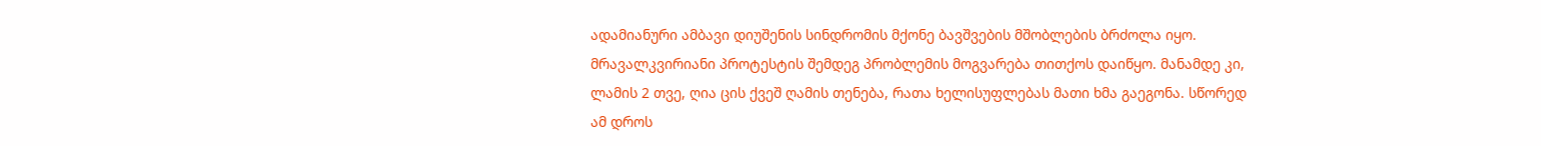ადამიანური ამბავი დიუშენის სინდრომის მქონე ბავშვების მშობლების ბრძოლა იყო. მრავალკვირიანი პროტესტის შემდეგ პრობლემის მოგვარება თითქოს დაიწყო. მანამდე კი, ლამის 2 თვე, ღია ცის ქვეშ ღამის თენება, რათა ხელისუფლებას მათი ხმა გაეგონა. სწორედ ამ დროს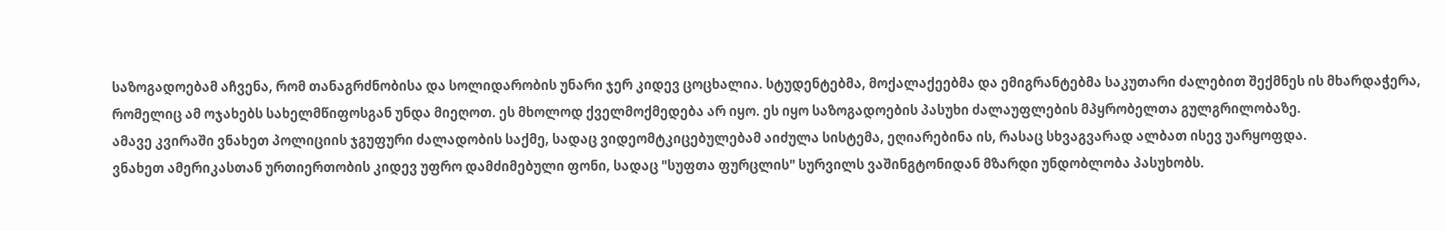საზოგადოებამ აჩვენა, რომ თანაგრძნობისა და სოლიდარობის უნარი ჯერ კიდევ ცოცხალია. სტუდენტებმა, მოქალაქეებმა და ემიგრანტებმა საკუთარი ძალებით შექმნეს ის მხარდაჭერა, რომელიც ამ ოჯახებს სახელმწიფოსგან უნდა მიეღოთ. ეს მხოლოდ ქველმოქმედება არ იყო. ეს იყო საზოგადოების პასუხი ძალაუფლების მპყრობელთა გულგრილობაზე.
ამავე კვირაში ვნახეთ პოლიციის ჯგუფური ძალადობის საქმე, სადაც ვიდეომტკიცებულებამ აიძულა სისტემა, ეღიარებინა ის, რასაც სხვაგვარად ალბათ ისევ უარყოფდა.
ვნახეთ ამერიკასთან ურთიერთობის კიდევ უფრო დამძიმებული ფონი, სადაც "სუფთა ფურცლის" სურვილს ვაშინგტონიდან მზარდი უნდობლობა პასუხობს.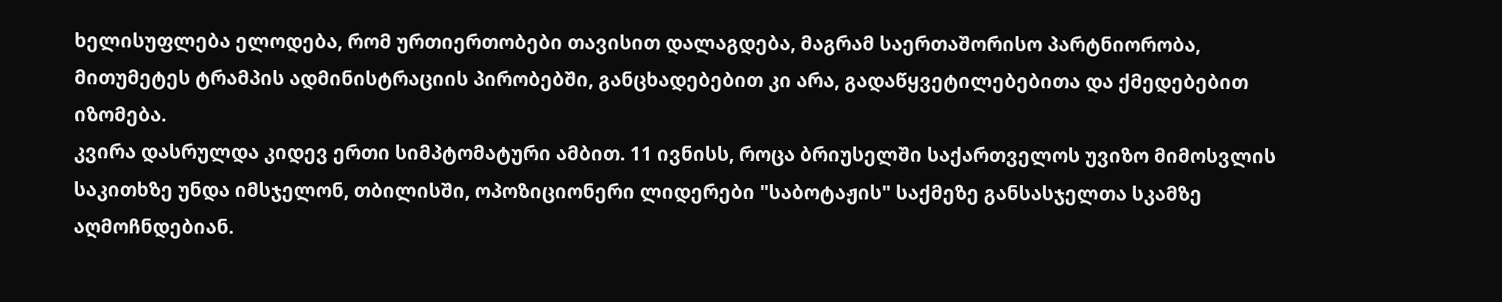ხელისუფლება ელოდება, რომ ურთიერთობები თავისით დალაგდება, მაგრამ საერთაშორისო პარტნიორობა, მითუმეტეს ტრამპის ადმინისტრაციის პირობებში, განცხადებებით კი არა, გადაწყვეტილებებითა და ქმედებებით იზომება.
კვირა დასრულდა კიდევ ერთი სიმპტომატური ამბით. 11 ივნისს, როცა ბრიუსელში საქართველოს უვიზო მიმოსვლის საკითხზე უნდა იმსჯელონ, თბილისში, ოპოზიციონერი ლიდერები "საბოტაჟის" საქმეზე განსასჯელთა სკამზე აღმოჩნდებიან.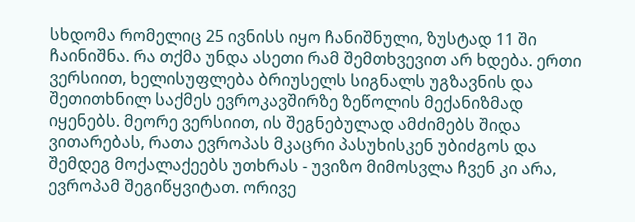სხდომა რომელიც 25 ივნისს იყო ჩანიშნული, ზუსტად 11 ში ჩაინიშნა. რა თქმა უნდა ასეთი რამ შემთხვევით არ ხდება. ერთი ვერსიით, ხელისუფლება ბრიუსელს სიგნალს უგზავნის და შეთითხნილ საქმეს ევროკავშირზე ზეწოლის მექანიზმად იყენებს. მეორე ვერსიით, ის შეგნებულად ამძიმებს შიდა ვითარებას, რათა ევროპას მკაცრი პასუხისკენ უბიძგოს და შემდეგ მოქალაქეებს უთხრას - უვიზო მიმოსვლა ჩვენ კი არა, ევროპამ შეგიწყვიტათ. ორივე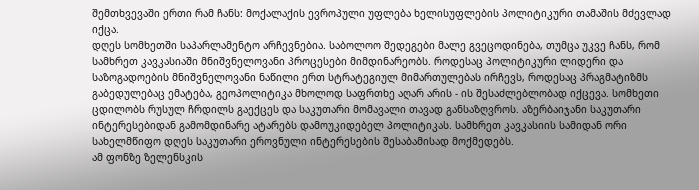შემთხვევაში ერთი რამ ჩანს: მოქალაქის ევროპული უფლება ხელისუფლების პოლიტიკური თამაშის მძევლად იქცა.
დღეს სომხეთში საპარლამენტო არჩევნებია. საბოლოო შედეგები მალე გვეცოდინება, თუმცა უკვე ჩანს, რომ სამხრეთ კავკასიაში მნიშვნელოვანი პროცესები მიმდინარეობს. როდესაც პოლიტიკური ლიდერი და საზოგადოების მნიშვნელოვანი ნაწილი ერთ სტრატეგიულ მიმართულებას ირჩევს, როდესაც პრაგმატიზმს გაბედულებაც ემატება, გეოპოლიტიკა მხოლოდ საფრთხე აღარ არის - ის შესაძლებლობად იქცევა. სომხეთი ცდილობს რუსულ ჩრდილს გაექცეს და საკუთარი მომავალი თავად განსაზღვროს. აზერბაიჯანი საკუთარი ინტერესებიდან გამომდინარე ატარებს დამოუკიდებელ პოლიტიკას. სამხრეთ კავკასიის სამიდან ორი სახელმწიფო დღეს საკუთარი ეროვნული ინტერესების შესაბამისად მოქმედებს.
ამ ფონზე ზელენსკის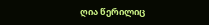ღია წერილიც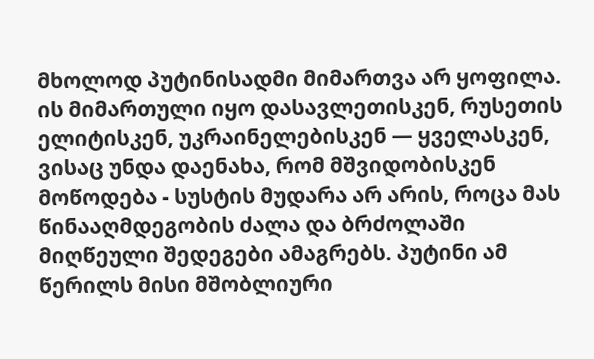მხოლოდ პუტინისადმი მიმართვა არ ყოფილა. ის მიმართული იყო დასავლეთისკენ, რუსეთის ელიტისკენ, უკრაინელებისკენ — ყველასკენ, ვისაც უნდა დაენახა, რომ მშვიდობისკენ მოწოდება - სუსტის მუდარა არ არის, როცა მას წინააღმდეგობის ძალა და ბრძოლაში მიღწეული შედეგები ამაგრებს. პუტინი ამ წერილს მისი მშობლიური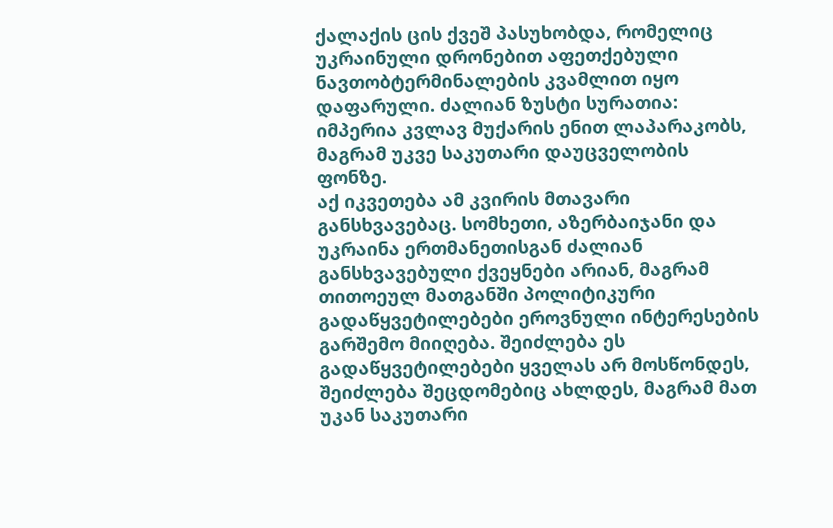ქალაქის ცის ქვეშ პასუხობდა, რომელიც უკრაინული დრონებით აფეთქებული ნავთობტერმინალების კვამლით იყო დაფარული. ძალიან ზუსტი სურათია: იმპერია კვლავ მუქარის ენით ლაპარაკობს, მაგრამ უკვე საკუთარი დაუცველობის ფონზე.
აქ იკვეთება ამ კვირის მთავარი განსხვავებაც. სომხეთი, აზერბაიჯანი და უკრაინა ერთმანეთისგან ძალიან განსხვავებული ქვეყნები არიან, მაგრამ თითოეულ მათგანში პოლიტიკური გადაწყვეტილებები ეროვნული ინტერესების გარშემო მიიღება. შეიძლება ეს გადაწყვეტილებები ყველას არ მოსწონდეს, შეიძლება შეცდომებიც ახლდეს, მაგრამ მათ უკან საკუთარი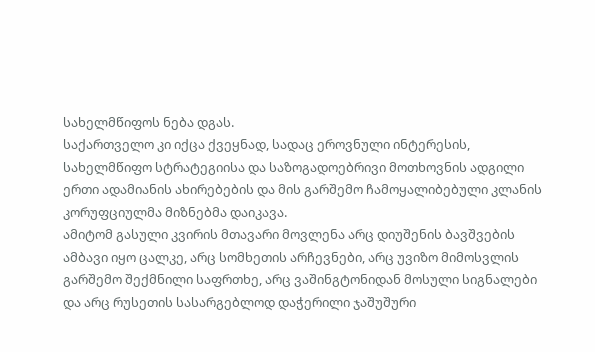სახელმწიფოს ნება დგას.
საქართველო კი იქცა ქვეყნად, სადაც ეროვნული ინტერესის, სახელმწიფო სტრატეგიისა და საზოგადოებრივი მოთხოვნის ადგილი ერთი ადამიანის ახირებების და მის გარშემო ჩამოყალიბებული კლანის კორუფციულმა მიზნებმა დაიკავა.
ამიტომ გასული კვირის მთავარი მოვლენა არც დიუშენის ბავშვების ამბავი იყო ცალკე, არც სომხეთის არჩევნები, არც უვიზო მიმოსვლის გარშემო შექმნილი საფრთხე, არც ვაშინგტონიდან მოსული სიგნალები და არც რუსეთის სასარგებლოდ დაჭერილი ჯაშუშური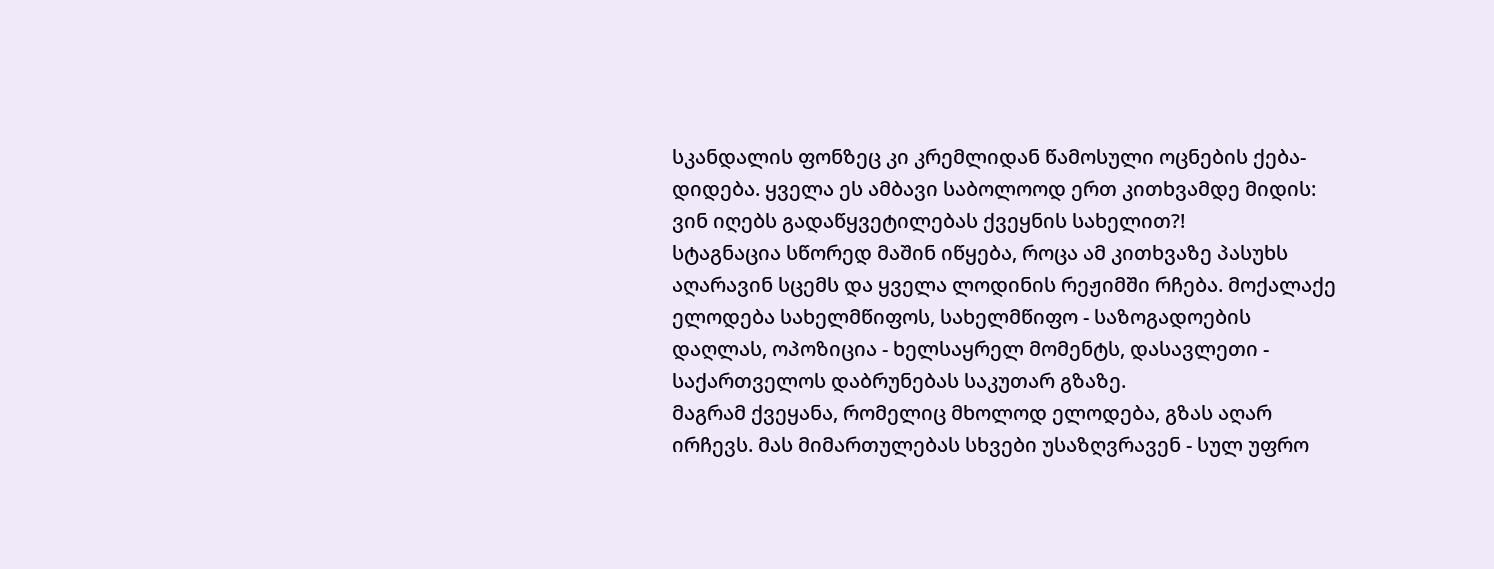სკანდალის ფონზეც კი კრემლიდან წამოსული ოცნების ქება-დიდება. ყველა ეს ამბავი საბოლოოდ ერთ კითხვამდე მიდის: ვინ იღებს გადაწყვეტილებას ქვეყნის სახელით?!
სტაგნაცია სწორედ მაშინ იწყება, როცა ამ კითხვაზე პასუხს აღარავინ სცემს და ყველა ლოდინის რეჟიმში რჩება. მოქალაქე ელოდება სახელმწიფოს, სახელმწიფო - საზოგადოების დაღლას, ოპოზიცია - ხელსაყრელ მომენტს, დასავლეთი - საქართველოს დაბრუნებას საკუთარ გზაზე.
მაგრამ ქვეყანა, რომელიც მხოლოდ ელოდება, გზას აღარ ირჩევს. მას მიმართულებას სხვები უსაზღვრავენ - სულ უფრო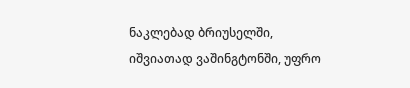ნაკლებად ბრიუსელში, იშვიათად ვაშინგტონში, უფრო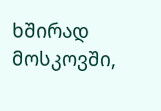ხშირად მოსკოვში,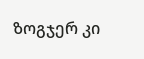ზოგჯერ კი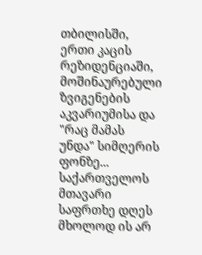თბილისში, ერთი კაცის რეზიდენციაში, მოშინაურებული ზვიგენების აკვარიუმისა და "რაც მამას უნდა" სიმღერის ფონზე...
საქართველოს მთავარი საფრთხე დღეს მხოლოდ ის არ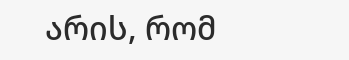არის, რომ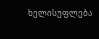ხელისუფლება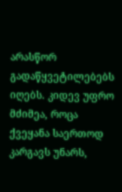არასწორ გადაწყვეტილებებს იღებს. კიდევ უფრო მძიმეა, როცა ქვეყანა საერთოდ კარგავს უნარს,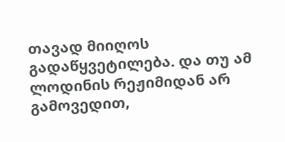თავად მიიღოს გადაწყვეტილება. და თუ ამ ლოდინის რეჟიმიდან არ გამოვედით,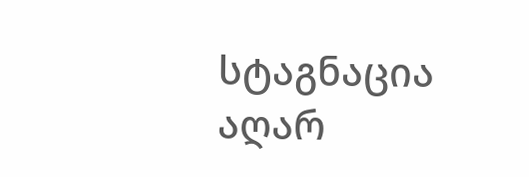სტაგნაცია აღარ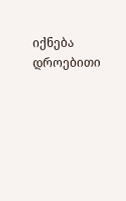იქნება დროებითი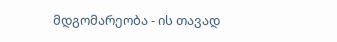მდგომარეობა - ის თავად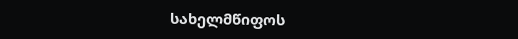სახელმწიფოს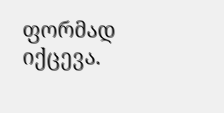ფორმად იქცევა.